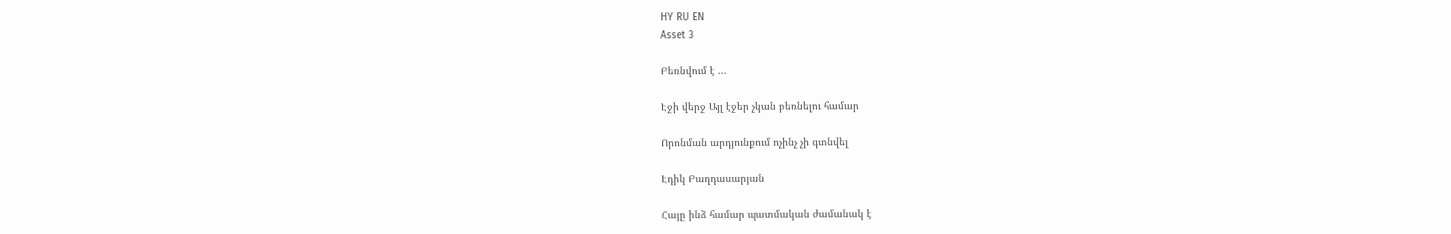HY RU EN
Asset 3

Բեռնվում է ...

Էջի վերջ Այլ էջեր չկան բեռնելու համար

Որոնման արդյունքում ոչինչ չի գտնվել

Էդիկ Բաղդասարյան

Հայը ինձ համար պատմական ժամանակ է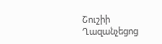Շուշիի Ղազանչեցոց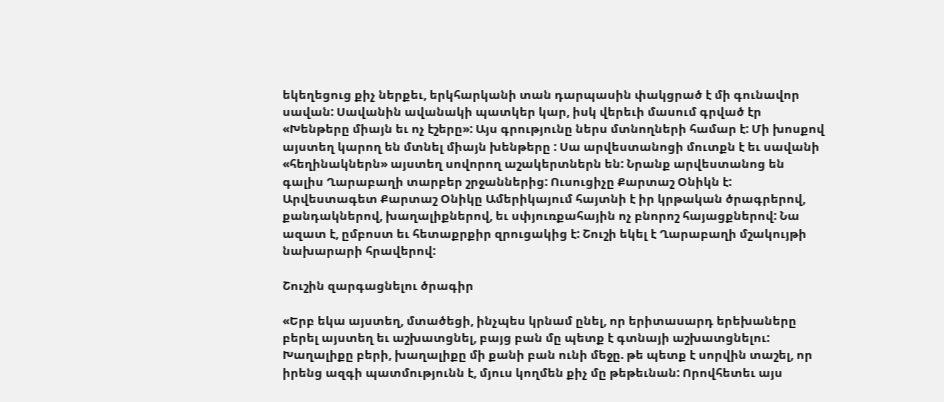եկեղեցուց քիչ ներքեւ, երկհարկանի տան դարպասին փակցրած է մի գունավոր սավան: Սավանին ավանակի պատկեր կար, իսկ վերեւի մասում գրված էր «Խենթերը միայն եւ ոչ էշերը»: Այս գրությունը ներս մտնողների համար է: Մի խոսքով այստեղ կարող են մտնել միայն խենթերը : Սա արվեստանոցի մուտքն է եւ սավանի «հեղինակներն» այստեղ սովորող աշակերտներն են: Նրանք արվեստանոց են գալիս Ղարաբաղի տարբեր շրջաններից: Ուսուցիչը Քարտաշ Օնիկն է: Արվեստագետ Քարտաշ Օնիկը Ամերիկայում հայտնի է իր կրթական ծրագրերով, քանդակներով, խաղալիքներով, եւ սփյուռքահային ոչ բնորոշ հայացքներով: Նա ազատ է, ըմբոստ եւ հետաքրքիր զրուցակից է: Շուշի եկել է Ղարաբաղի մշակույթի նախարարի հրավերով:

Շուշին զարգացնելու ծրագիր

«Երբ եկա այստեղ, մտածեցի, ինչպես կրնամ ընել, որ երիտասարդ երեխաները բերել այստեղ եւ աշխատցնել, բայց բան մը պետք է գտնայի աշխատցնելու: Խաղալիքը բերի, խաղալիքը մի քանի բան ունի մեջը. թե պետք է սորվին տաշել, որ իրենց ազգի պատմությունն է, մյուս կողմեն քիչ մը թեթեւնան: Որովհետեւ այս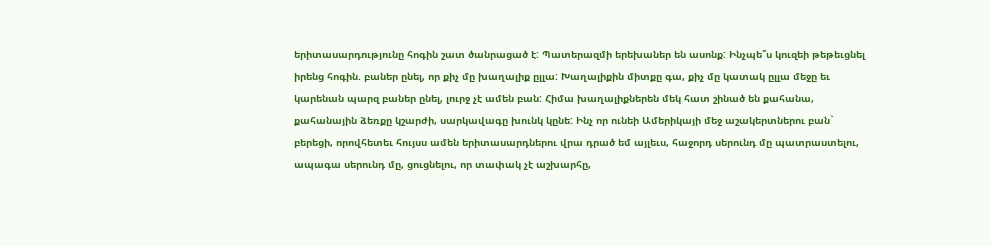երիտասարդությունը հոգին շատ ծանրացած է: Պատերազմի երեխաներ են ասոնք: Ինչպե՞ս կուզեի թեթեւցնել իրենց հոգին. բաներ ընել, որ քիչ մը խաղալիք ըլլա: Խաղալիքին միտքը գա, քիչ մը կատակ ըլլա մեջը եւ կարենան պարզ բաներ ընել, լուրջ չէ ամեն բան: Հիմա խաղալիքներեն մեկ հատ շինած են քահանա, քահանային ձեռքը կշարժի, սարկավագը խունկ կընե: Ինչ որ ունեի Ամերիկայի մեջ աշակերտներու բան` բերեցի, որովհետեւ հույսս ամեն երիտասարդներու վրա դրած եմ այլեւս, հաջորդ սերունդ մը պատրաստելու, ապագա սերունդ մը, ցուցնելու, որ տափակ չէ աշխարհը,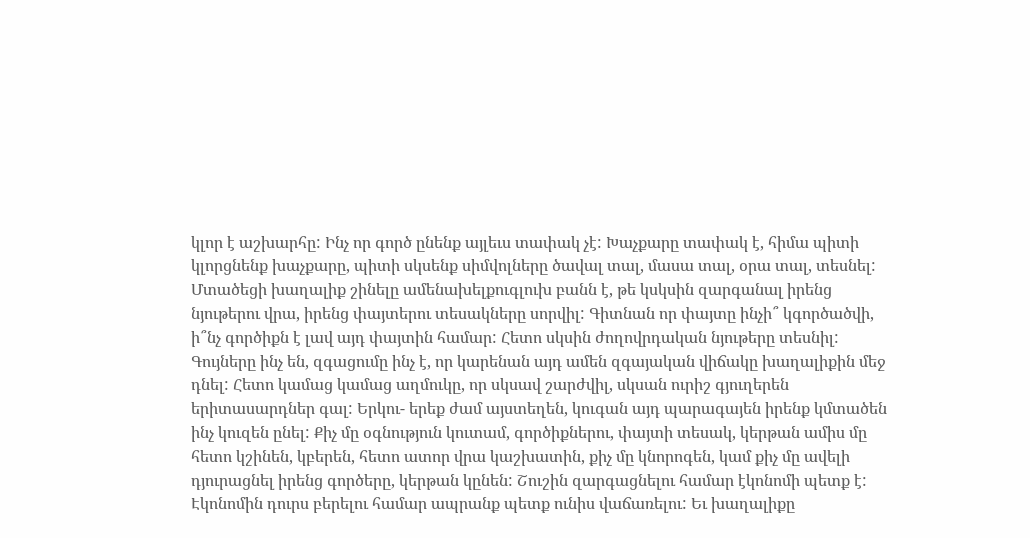կլոր է աշխարհը: Ինչ որ գործ ընենք այլեւս տափակ չէ: Խաչքարը տափակ է, հիմա պիտի կլորցնենք խաչքարը, պիտի սկսենք սիմվոլները ծավալ տալ, մասա տալ, օրա տալ, տեսնել: Մտածեցի խաղալիք շինելը ամենախելքուգլուխ բանն է, թե կսկսին զարգանալ իրենց նյութերու վրա, իրենց փայտերու տեսակները սորվիլ: Գիտնան որ փայտը ինչի՞ կգործածվի, ի՞նչ գործիքն է լավ այդ փայտին համար: Հետո սկսին ժողովրդական նյութերը տեսնիլ: Գույները ինչ են, զգացումը ինչ է, որ կարենան այդ ամեն զգայական վիճակը խաղալիքին մեջ դնել: Հետո կամաց կամաց աղմուկը, որ սկսավ շարժվիլ, սկսան ուրիշ գյուղերեն երիտասարդներ գալ: Երկու- երեք ժամ այստեղեն, կուգան այդ պարագայեն իրենք կմտածեն ինչ կուզեն ընել: Քիչ մը օգնություն կուտամ, գործիքներու, փայտի տեսակ, կերթան ամիս մը հետո կշինեն, կբերեն, հետո ատոր վրա կաշխատին, քիչ մը կնորոգեն, կամ քիչ մը ավելի դյուրացնել իրենց գործերը, կերթան կընեն: Շուշին զարգացնելու համար էկոնոմի պետք է: Էկոնոմին դուրս բերելու համար ապրանք պետք ունիս վաճառելու: Եւ խաղալիքը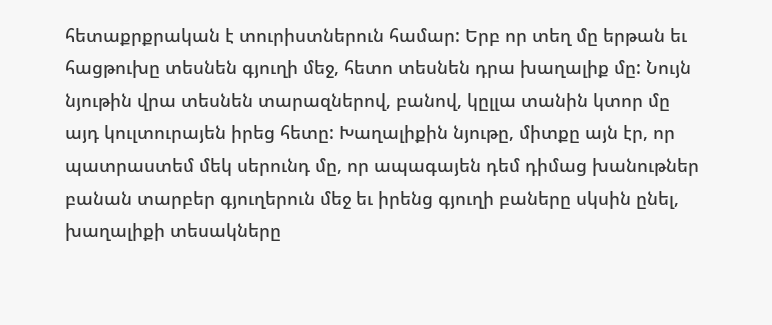հետաքրքրական է տուրիստներուն համար: Երբ որ տեղ մը երթան եւ հացթուխը տեսնեն գյուղի մեջ, հետո տեսնեն դրա խաղալիք մը: Նույն նյութին վրա տեսնեն տարազներով, բանով, կըլլա տանին կտոր մը այդ կուլտուրայեն իրեց հետը: Խաղալիքին նյութը, միտքը այն էր, որ պատրաստեմ մեկ սերունդ մը, որ ապագայեն դեմ դիմաց խանութներ բանան տարբեր գյուղերուն մեջ եւ իրենց գյուղի բաները սկսին ընել, խաղալիքի տեսակները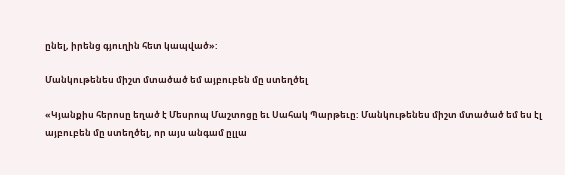ընել, իրենց գյուղին հետ կապված»:

Մանկութենես միշտ մտածած եմ այբուբեն մը ստեղծել

«Կյանքիս հերոսը եղած է Մեսրոպ Մաշտոցը եւ Սահակ Պարթեւը: Մանկութենես միշտ մտածած եմ ես էլ այբուբեն մը ստեղծել, որ այս անգամ ըլլա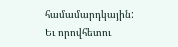համամարդկային: Եւ որովհետու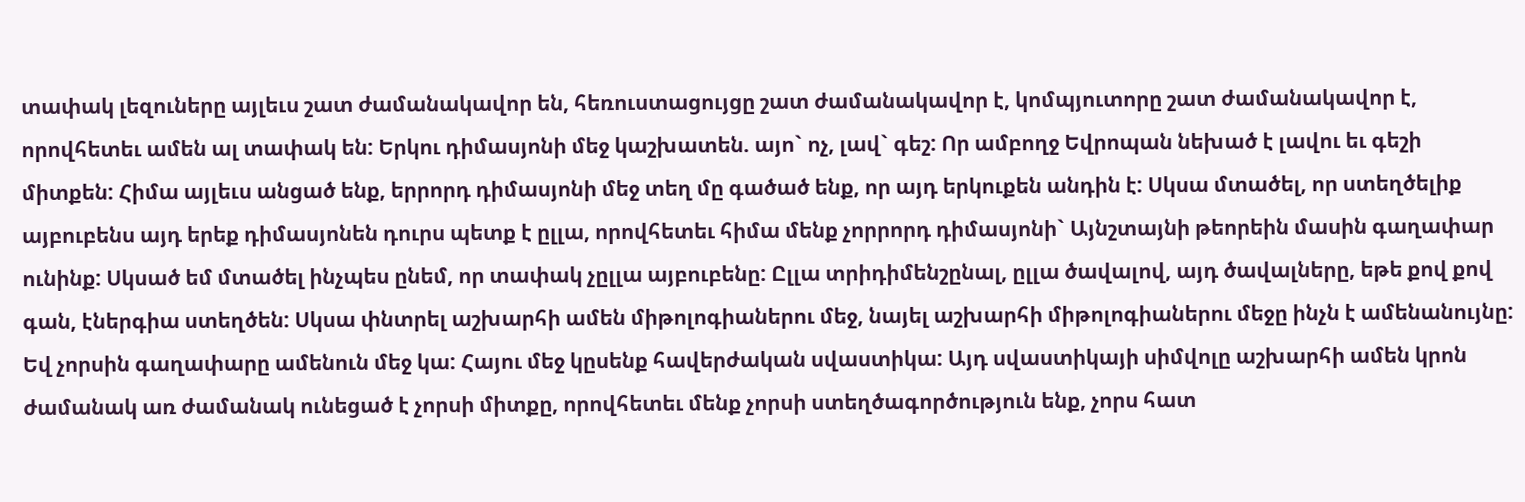տափակ լեզուները այլեւս շատ ժամանակավոր են, հեռուստացույցը շատ ժամանակավոր է, կոմպյուտորը շատ ժամանակավոր է, որովհետեւ ամեն ալ տափակ են: Երկու դիմասյոնի մեջ կաշխատեն. այո` ոչ, լավ` գեշ: Որ ամբողջ Եվրոպան նեխած է լավու եւ գեշի միտքեն: Հիմա այլեւս անցած ենք, երրորդ դիմասյոնի մեջ տեղ մը գածած ենք, որ այդ երկուքեն անդին է: Սկսա մտածել, որ ստեղծելիք այբուբենս այդ երեք դիմասյոնեն դուրս պետք է ըլլա, որովհետեւ հիմա մենք չորրորդ դիմասյոնի` Այնշտայնի թեորեին մասին գաղափար ունինք: Սկսած եմ մտածել ինչպես ընեմ, որ տափակ չըլլա այբուբենը: Ըլլա տրիդիմենշընալ, ըլլա ծավալով, այդ ծավալները, եթե քով քով գան, էներգիա ստեղծեն: Սկսա փնտրել աշխարհի ամեն միթոլոգիաներու մեջ, նայել աշխարհի միթոլոգիաներու մեջը ինչն է ամենանույնը: Եվ չորսին գաղափարը ամենուն մեջ կա: Հայու մեջ կըսենք հավերժական սվաստիկա: Այդ սվաստիկայի սիմվոլը աշխարհի ամեն կրոն ժամանակ առ ժամանակ ունեցած է չորսի միտքը, որովհետեւ մենք չորսի ստեղծագործություն ենք, չորս հատ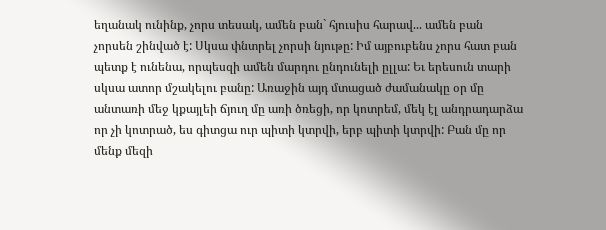եղանակ ունինք, չորս տեսակ, ամեն բան` հյուսիս հարավ... ամեն բան չորսեն շինված է: Սկսա փնտրել չորսի նյութը: Իմ այբուբենս չորս հատ բան պետք է ունենա, որպեսզի ամեն մարդու ընդունելի ըլլա: Եւ երեսուն տարի սկսա ատոր մշակելու բանը: Առաջին այդ մտացած ժամանակը օր մը անտառի մեջ կքայլեի ճյուղ մը առի ծռեցի, որ կոտրեմ, մեկ էլ անդրադարձա որ չի կոտրած, ես գիտցա ուր պիտի կտրվի, երբ պիտի կտրվի: Բան մը որ մենք մեզի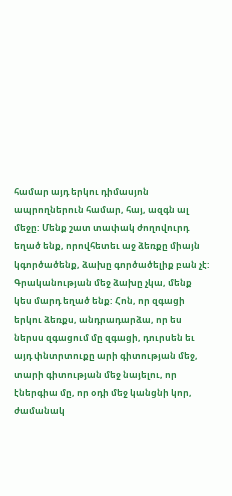համար այդ երկու դիմասյոն ապրողներուն համար, հայ, ազգն ալ մեջը: Մենք շատ տափակ ժողովուրդ եղած ենք, որովհետեւ աջ ձեռքը միայն կգործածենք, ձախը գործածելիք բան չէ: Գրականության մեջ ձախը չկա, մենք կես մարդ եղած ենք: Հոն, որ զգացի երկու ձեռքս, անդրադարձա, որ ես ներսս զգացում մը զգացի, դուրսեն եւ այդ փնտրտուքը արի գիտության մեջ, տարի գիտության մեջ նայելու, որ էներգիա մը, որ օդի մեջ կանցնի կոր, ժամանակ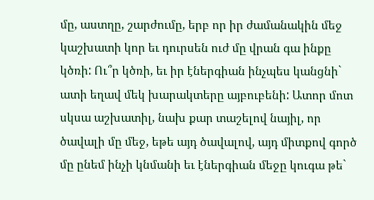մը, աստղը, շարժումը, երբ որ իր ժամանակին մեջ կաշխատի կոր եւ դուրսեն ուժ մը վրան գա ինքը կծռի: Ու՞ր կծռի, եւ իր էներգիան ինչպես կանցնի` ատի եղավ մեկ խարակտերը այբուբենի: Ատոր մոտ սկսա աշխատիլ, նախ քար տաշելով նայիլ, որ ծավալի մը մեջ, եթե այդ ծավալով, այդ միտքով գործ մը ընեմ ինչի կնմանի եւ էներգիան մեջը կուգա թե`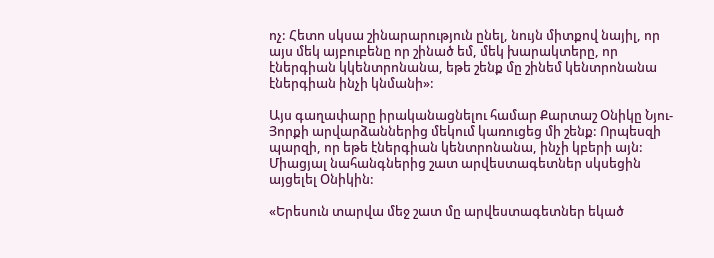ոչ: Հետո սկսա շինարարություն ընել, նույն միտքով նայիլ, որ այս մեկ այբուբենը որ շինած եմ, մեկ խարակտերը, որ էներգիան կկենտրոնանա, եթե շենք մը շինեմ կենտրոնանա էներգիան ինչի կնմանի»:

Այս գաղափարը իրականացնելու համար Քարտաշ Օնիկը Նյու-Յորքի արվարձաններից մեկում կառուցեց մի շենք: Որպեսզի պարզի, որ եթե էներգիան կենտրոնանա, ինչի կբերի այն: Միացյալ նահանգներից շատ արվեստագետներ սկսեցին այցելել Օնիկին:

«Երեսուն տարվա մեջ շատ մը արվեստագետներ եկած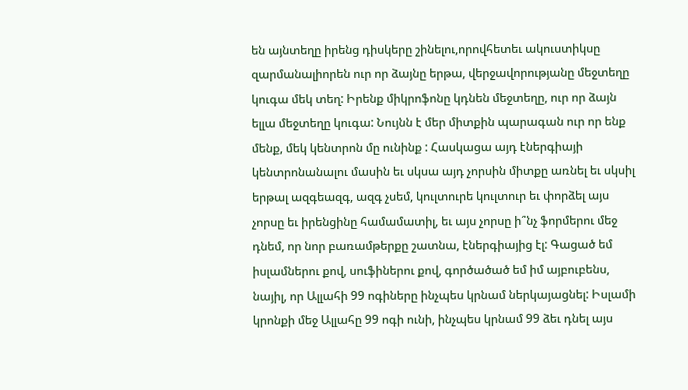են այնտեղը իրենց դիսկերը շինելու,որովհետեւ ակուստիկսը զարմանալիորեն ուր որ ձայնը երթա, վերջավորությանը մեջտեղը կուգա մեկ տեղ: Իրենք միկրոֆոնը կդնեն մեջտեղը, ուր որ ձայն ելլա մեջտեղը կուգա: Նույնն է մեր միտքին պարագան ուր որ ենք մենք, մեկ կենտրոն մը ունինք : Հասկացա այդ էներգիայի կենտրոնանալու մասին եւ սկսա այդ չորսին միտքը առնել եւ սկսիլ երթալ ազգեազգ, ազգ չսեմ, կուլտուրե կուլտուր եւ փորձել այս չորսը եւ իրենցինը համամատիլ, եւ այս չորսը ի՞նչ ֆորմերու մեջ դնեմ, որ նոր բառամթերքը շատնա, էներգիայից էլ: Գացած եմ իսլամներու քով, սուֆիներու քով, գործածած եմ իմ այբուբենս, նայիլ, որ Ալլահի 99 ոգիները ինչպես կրնամ ներկայացնել: Իսլամի կրոնքի մեջ Ալլահը 99 ոգի ունի, ինչպես կրնամ 99 ձեւ դնել այս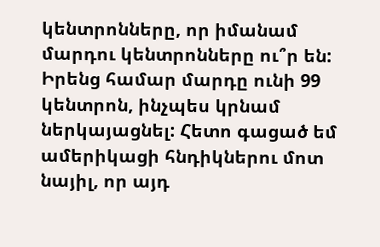կենտրոնները, որ իմանամ մարդու կենտրոնները ու՞ր են: Իրենց համար մարդը ունի 99 կենտրոն, ինչպես կրնամ ներկայացնել: Հետո գացած եմ ամերիկացի հնդիկներու մոտ նայիլ, որ այդ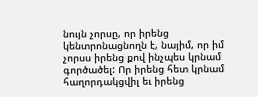նույն չորսը, որ իրենց կենտրոնացնողն է, նայիմ, որ իմ չորսս իրենց քով ինչպես կրնամ գործածել: Որ իրենց հետ կրնամ հաղորդակցվիլ եւ իրենց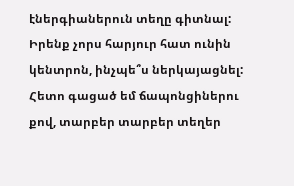էներգիաներուն տեղը գիտնալ: Իրենք չորս հարյուր հատ ունին կենտրոն, ինչպե՞ս ներկայացնել: Հետո գացած եմ ճապոնցիներու քով, տարբեր տարբեր տեղեր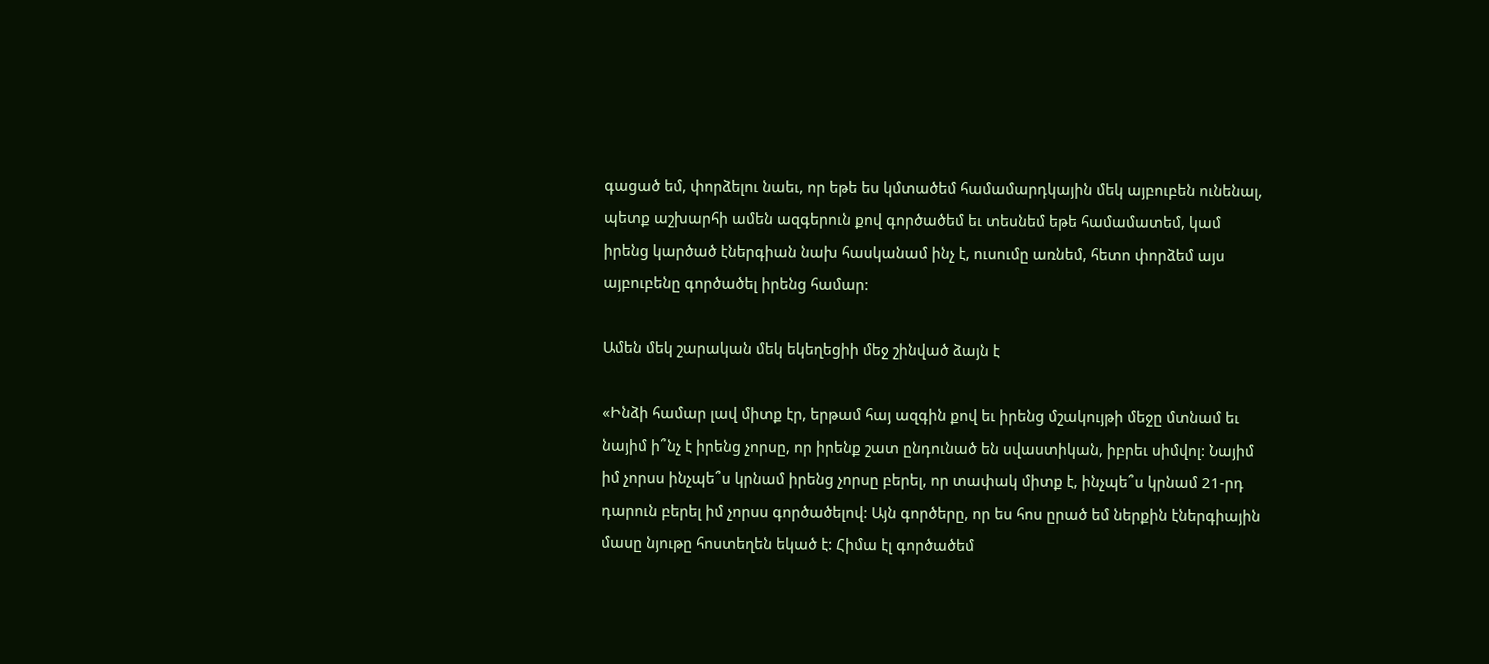գացած եմ, փորձելու նաեւ, որ եթե ես կմտածեմ համամարդկային մեկ այբուբեն ունենալ, պետք աշխարհի ամեն ազգերուն քով գործածեմ եւ տեսնեմ եթե համամատեմ, կամ իրենց կարծած էներգիան նախ հասկանամ ինչ է, ուսումը առնեմ, հետո փորձեմ այս այբուբենը գործածել իրենց համար:

Ամեն մեկ շարական մեկ եկեղեցիի մեջ շինված ձայն է

«Ինձի համար լավ միտք էր, երթամ հայ ազգին քով եւ իրենց մշակույթի մեջը մտնամ եւ նայիմ ի՞նչ է իրենց չորսը, որ իրենք շատ ընդունած են սվաստիկան, իբրեւ սիմվոլ: Նայիմ իմ չորսս ինչպե՞ս կրնամ իրենց չորսը բերել, որ տափակ միտք է, ինչպե՞ս կրնամ 21-րդ դարուն բերել իմ չորսս գործածելով: Այն գործերը, որ ես հոս ըրած եմ ներքին էներգիային մասը նյութը հոստեղեն եկած է: Հիմա էլ գործածեմ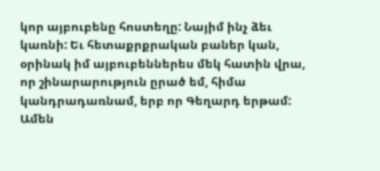կոր այբուբենը հոստեղը: Նայիմ ինչ ձեւ կառնի: Եւ հետաքրքրական բաներ կան, օրինակ իմ այբուբեններես մեկ հատին վրա, որ շինարարություն ըրած եմ, հիմա կանդրադառնամ, երբ որ Գեղարդ երթամ: Ամեն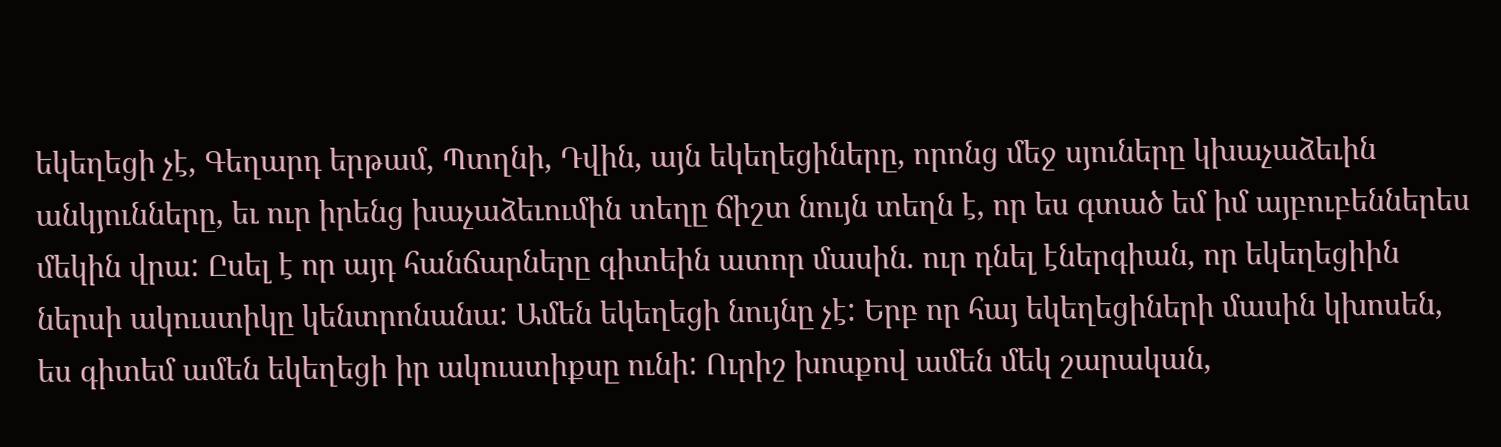եկեղեցի չէ, Գեղարդ երթամ, Պտղնի, Դվին, այն եկեղեցիները, որոնց մեջ սյուները կխաչաձեւին անկյունները, եւ ուր իրենց խաչաձեւումին տեղը ճիշտ նույն տեղն է, որ ես գտած եմ իմ այբուբեններես մեկին վրա: Ըսել է որ այդ հանճարները գիտեին ատոր մասին. ուր դնել էներգիան, որ եկեղեցիին ներսի ակուստիկը կենտրոնանա: Ամեն եկեղեցի նույնը չէ: Երբ որ հայ եկեղեցիների մասին կխոսեն, ես գիտեմ ամեն եկեղեցի իր ակուստիքսը ունի: Ուրիշ խոսքով ամեն մեկ շարական,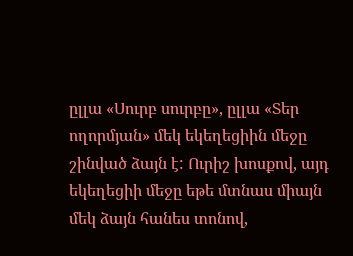ըլլա «Սուրբ սուրբը», ըլլա «Տեր ողորմյան» մեկ եկեղեցիին մեջը շինված ձայն է: Ուրիշ խոսքով, այդ եկեղեցիի մեջը եթե մտնաս միայն մեկ ձայն հանես տոնով,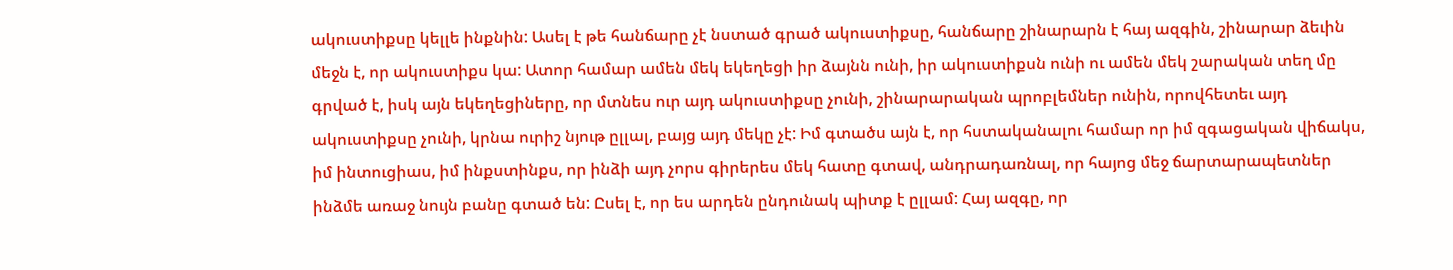ակուստիքսը կելլե ինքնին: Ասել է թե հանճարը չէ նստած գրած ակուստիքսը, հանճարը շինարարն է հայ ազգին, շինարար ձեւին մեջն է, որ ակուստիքս կա: Ատոր համար ամեն մեկ եկեղեցի իր ձայնն ունի, իր ակուստիքսն ունի ու ամեն մեկ շարական տեղ մը գրված է, իսկ այն եկեղեցիները, որ մտնես ուր այդ ակուստիքսը չունի, շինարարական պրոբլեմներ ունին, որովհետեւ այդ ակուստիքսը չունի, կրնա ուրիշ նյութ ըլլալ, բայց այդ մեկը չէ: Իմ գտածս այն է, որ հստականալու համար որ իմ զգացական վիճակս, իմ ինտուցիաս, իմ ինքստինքս, որ ինձի այդ չորս գիրերես մեկ հատը գտավ, անդրադառնալ, որ հայոց մեջ ճարտարապետներ ինձմե առաջ նույն բանը գտած են: Ըսել է, որ ես արդեն ընդունակ պիտք է ըլլամ: Հայ ազգը, որ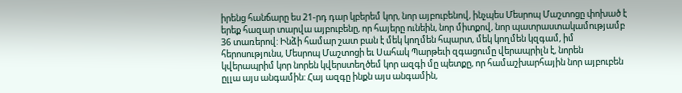իրենց հանճարը ես 21-րդ դար կբերեմ կոր, նոր այբուբենով, ինչպես Մեսրոպ Մաշտոցը փոխած է երեք հազար տարվա այբուբենը, որ հայերը ունեին, նոր միտքով, նոր պատրաստակամությամբ 36 տառերով: Ինձի համար շատ բան է մեկ կողմեն հպարտ, մեկ կողմեն կզգամ, իմ հերոսությունս, Մեսրոպ Մաշտոցի եւ Սահակ Պարթեւի զգացումը վերապրիլն է, նորեն կվերապրիմ կոր նորեն կվերստեղծեմ կոր ազգի մը պետքը, որ համաշխարհային նոր այբուբեն ըլլա այս անգամին: Հայ ազգը ինքն այս անգամին,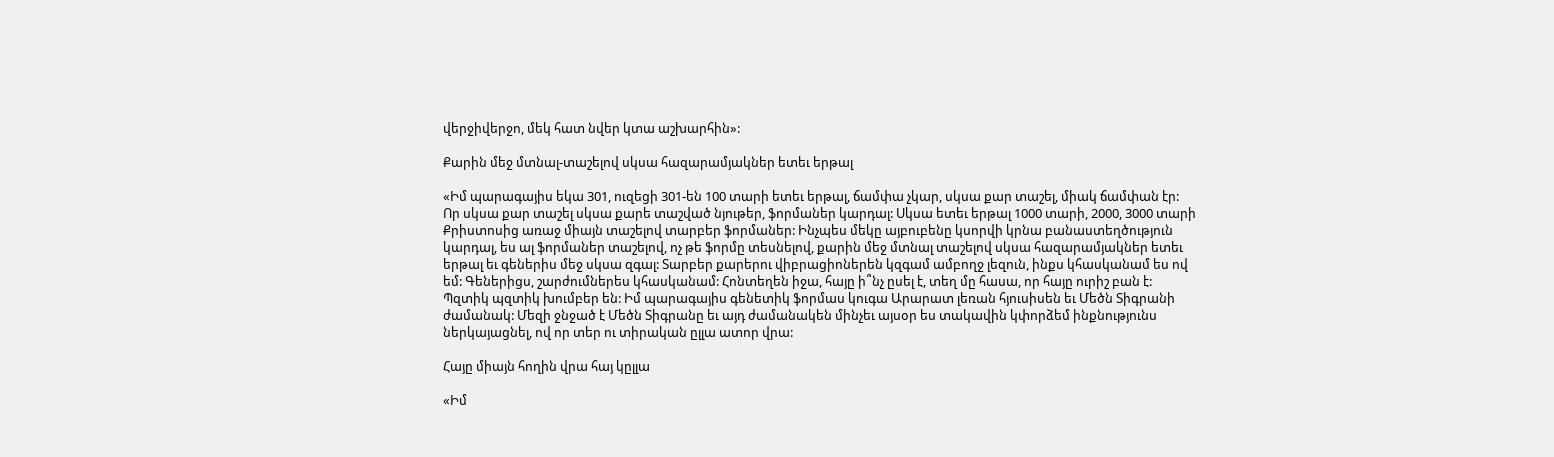վերջիվերջո, մեկ հատ նվեր կտա աշխարհին»:

Քարին մեջ մտնալ-տաշելով սկսա հազարամյակներ ետեւ երթալ

«Իմ պարագայիս եկա 301, ուզեցի 301-են 100 տարի ետեւ երթալ, ճամփա չկար, սկսա քար տաշել, միակ ճամփան էր: Որ սկսա քար տաշել սկսա քարե տաշված նյութեր, ֆորմաներ կարդալ: Սկսա ետեւ երթալ 1000 տարի, 2000, 3000 տարի Քրիստոսից առաջ միայն տաշելով տարբեր ֆորմաներ: Ինչպես մեկը այբուբենը կսորվի կրնա բանաստեղծություն կարդալ, ես ալ ֆորմաներ տաշելով, ոչ թե ֆորմը տեսնելով, քարին մեջ մտնալ տաշելով սկսա հազարամյակներ ետեւ երթալ եւ գեներիս մեջ սկսա զգալ: Տարբեր քարերու վիբրացիոներեն կզգամ ամբողջ լեզուն, ինքս կհասկանամ ես ով եմ: Գեներիցս, շարժումներես կհասկանամ: Հոնտեղեն իջա, հայը ի՞նչ ըսել է, տեղ մը հասա, որ հայը ուրիշ բան է: Պզտիկ պզտիկ խումբեր են: Իմ պարագայիս գենետիկ ֆորմաս կուգա Արարատ լեռան հյուսիսեն եւ Մեծն Տիգրանի ժամանակ: Մեզի ջնջած է Մեծն Տիգրանը եւ այդ ժամանակեն մինչեւ այսօր ես տակավին կփորձեմ ինքնությունս ներկայացնել, ով որ տեր ու տիրական ըլլա ատոր վրա:

Հայը միայն հողին վրա հայ կըլլա

«Իմ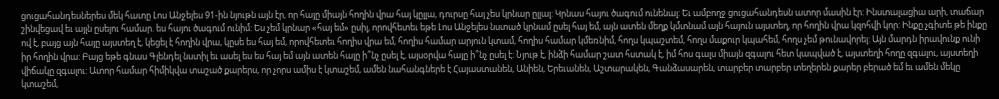ցուցահանդեսներես մեկ հատը Լոս Անջելես 91-ին նյութն այն էր, որ հայը միայն հողին վրա հայ կըլլա, դուրսը հայ չես կրնար ըլլալ: Կրնաս հայու ծագում ունենալ: Եւ ամբողջ ցուցահանդեսն ատոր մասին էր: Ինստալացիա արի, տաճար շինվեցավ եւ այլն ըսելու համար. ես հայու ծագում ունիմ: Ես չեմ կրնար «հայ եմ» ըսիլ, որովհետեւ եթե Լոս Անջելես նստած կրնամ ըսել հայ եմ, այն ատեն մեղք կմտնամ այն հայուն այստեղ, որ հողին վրա կզոհվի կոր: Ինքը չգիտե թե ինքը ով է, բայց այն հայը այստեղ է, կեցել է հողին վրա, կըսե ես հայ եմ, որովհետեւ հողիս վրա եմ, հողիս համար արյուն կտամ, հողիս համար կմեռնիմ, հողս կպաշտեմ, հողս մաքուր կպահեմ, հողս չեմ թունավորել: Այն մարդն իրավունք ունի իր հողին վրա: Բայց եթե գնաս Գլենդել նստիլ եւ ասել ես ես հայ եմ այն ատեն հայը ի՞նչ ըսել է, այսօրվա հայը ի՞նչ ըսել է: Նյութ է, ինձի համար շատ հստակ է, իմ հոս գալս միայն զգալու հետ կապված է, այստեղի հողը զգալու, այստեղի վիճակը զգալու: Ատոր համար հիմիկվա տաշած քարերս, որ չորս ամիս է կտաշեմ, ամեն նահանգներե է Հայաստանեն, Անիեն, Երեւանեն, Աշտարակեն, Գանձասարեն, տարբեր տարբեր տեղերեն քարեր բերած եմ եւ ամեն մեկը կտաշեմ,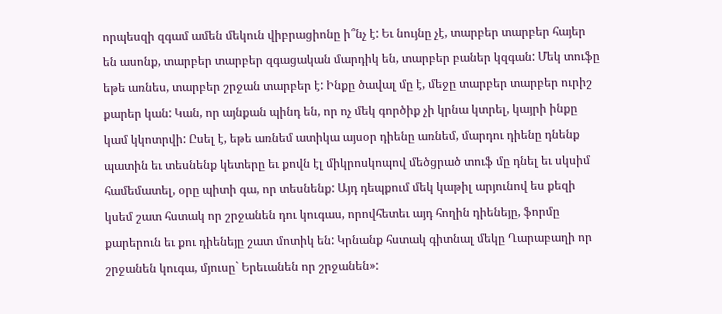որպեսզի զգամ ամեն մեկուն վիբրացիոնը ի՞նչ է: Եւ նույնը չէ, տարբեր տարբեր հայեր են ասոնք, տարբեր տարբեր զգացական մարդիկ են, տարբեր բաներ կզգան: Մեկ տուֆը եթե առնես, տարբեր շրջան տարբեր է: Ինքը ծավալ մը է, մեջը տարբեր տարբեր ուրիշ քարեր կան: Կան, որ այնքան պինդ են, որ ոչ մեկ գործիք չի կրնա կտրել, կայրի ինքը կամ կկոտրվի: Ըսել է, եթե առնեմ ատիկա այսօր դիենը առնեմ, մարդու դիենը դնենք պատին եւ տեսնենք կետերը եւ քովն էլ միկրոսկոպով մեծցրած տուֆ մը դնել եւ սկսիմ համեմատել, օրը պիտի գա, որ տեսնենք: Այդ դեպքում մեկ կաթիլ արյունով ես քեզի կսեմ շատ հստակ որ շրջանեն դու կուգաս, որովհետեւ այդ հողին դիենեյը, ֆորմը քարերուն եւ քու դիենեյը շատ մոտիկ են: Կրնանք հստակ գիտնալ մեկը Ղարաբաղի որ շրջանեն կուգա, մյուսը` Երեւանեն որ շրջանեն»: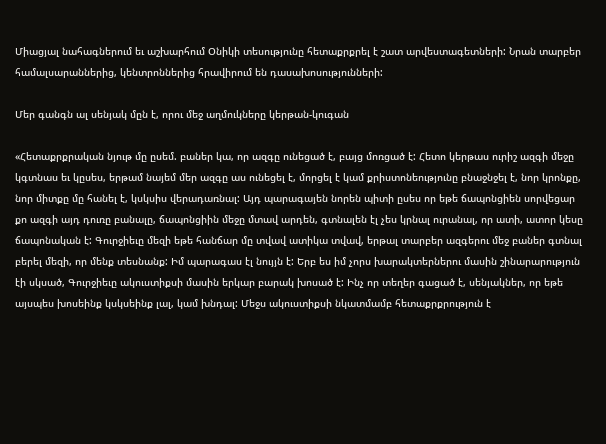Միացյալ նահագներում եւ աշխարհում Օնիկի տեսությունը հետաքրքրել է շատ արվեստագետների: Նրան տարբեր համալսարաններից, կենտրոններից հրավիրում են դասախոսությունների:

Մեր գանգն ալ սենյակ մըն է, որու մեջ աղմուկները կերթան-կուգան

«Հետաքրքրական նյութ մը ըսեմ. բաներ կա, որ ազգը ունեցած է, բայց մոռցած է: Հետո կերթաս ուրիշ ազգի մեջը կգտնաս եւ կըսես, երթամ նայեմ մեր ազգը աս ունեցել է, մորցել է կամ քրիստոնեությունը բնաջնջել է, նոր կրոնքը, նոր միտքը մը հանել է, կսկսիս վերադառնալ: Այդ պարագայեն նորեն պիտի ըսես որ եթե ճապոնցիեն սորվեցար քո ազգի այդ դուռը բանալը, ճապոնցիին մեջը մտավ արդեն, գտնալեն էլ չես կրնալ ուրանալ, որ ատի, ատոր կեսը ճապոնական է: Գուրջիեւը մեզի եթե հանճար մը տվավ ատիկա տվավ, երթալ տարբեր ազգերու մեջ բաներ գտնալ բերել մեզի, որ մենք տեսնանք: Իմ պարագաս էլ նույյն է: Երբ ես իմ չորս խարակտերներու մասին շինարարություն էի սկսած, Գուրջիեւը ակուստիքսի մասին երկար բարակ խոսած է: Ինչ որ տեղեր գացած է, սենյակներ, որ եթե այսպես խոսեինք կսկսեինք լալ, կամ խնդալ: Մեջս ակուստիքսի նկատմամբ հետաքրքրություն է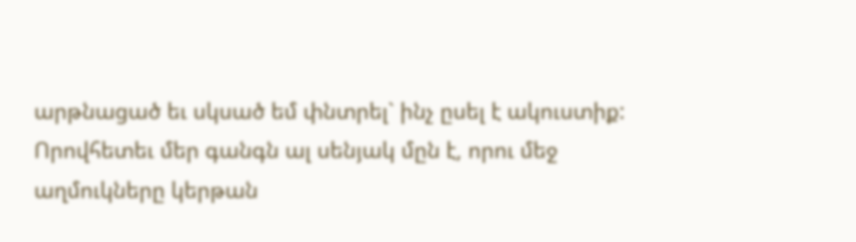արթնացած եւ սկսած եմ փնտրել` ինչ ըսել է ակուստիք: Որովհետեւ մեր գանգն ալ սենյակ մըն է, որու մեջ աղմուկները կերթան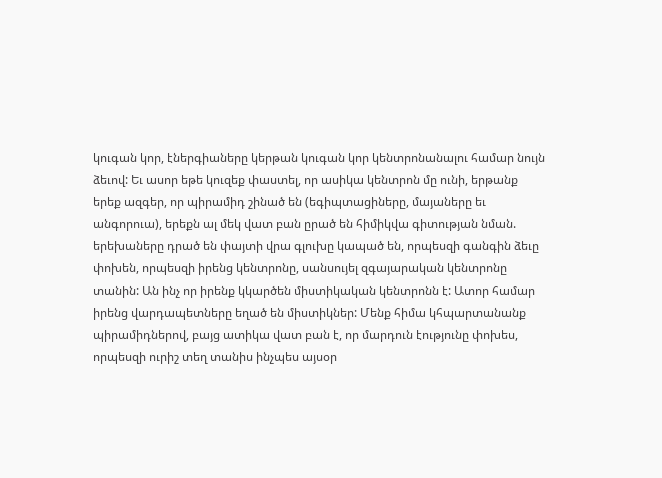կուգան կոր, էներգիաները կերթան կուգան կոր կենտրոնանալու համար նույն ձեւով: Եւ ասոր եթե կուզեք փաստել, որ ասիկա կենտրոն մը ունի, երթանք երեք ազգեր, որ պիրամիդ շինած են (եգիպտացիները, մայաները եւ անգորուա), երեքն ալ մեկ վատ բան ըրած են հիմիկվա գիտության նման. երեխաները դրած են փայտի վրա գլուխը կապած են, որպեսզի գանգին ձեւը փոխեն, որպեսզի իրենց կենտրոնը, սանսույել զգայարական կենտրոնը տանին: Ան ինչ որ իրենք կկարծեն միստիկական կենտրոնն է: Ատոր համար իրենց վարդապետները եղած են միստիկներ: Մենք հիմա կհպարտանանք պիրամիդներով, բայց ատիկա վատ բան է, որ մարդուն էությունը փոխես, որպեսզի ուրիշ տեղ տանիս ինչպես այսօր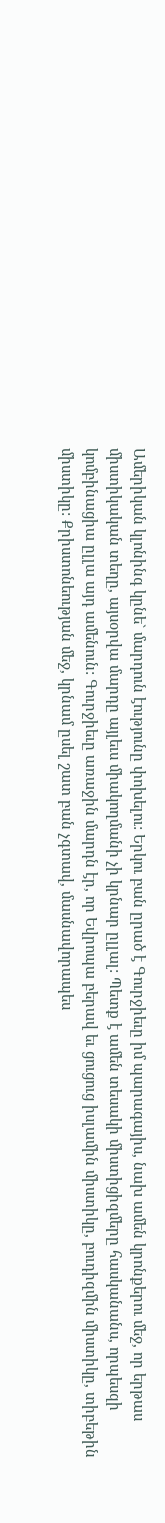Ամերիկան կլոնինգ կընե` մարդուն էությունը փոխելու: Երկու բան ըրած է Գուրջիեւը իմ պարագայիս, նախ ամեն կրոնքերու մեջ, որ երթաս միստիկական տեղը, այսօրվա մարդը այլեւս միակողմանի չի կրնար ըլլալ: Պետք է ամեն տեսակի միստիցիզմերը հասկանանս, որպեսզի կոմբինացիա ըլլա այդ ամենուն: Գուրջիեւը առաջին մարդն էր, որ Եվրոպա բերավ եւ ցուցուց իսլամին միստիկը, բուդիզմին միստիկը, տիբեթին միստիկը: Քրիստոնեության մեջ, կրնամ ըսել շատ բան չգտավ, մասնավորապես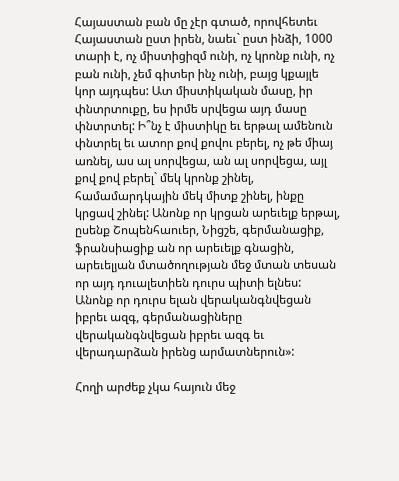Հայաստան բան մը չէր գտած, որովհետեւ Հայաստան ըստ իրեն, նաեւ` ըստ ինձի, 1000 տարի է, ոչ միստիցիզմ ունի, ոչ կրոնք ունի, ոչ բան ունի, չեմ գիտեր ինչ ունի, բայց կքայլե կոր այդպես: Ատ միստիկական մասը, իր փնտրտուքը, ես իրմե սրվեցա այդ մասը փնտրտել: Ի՞նչ է միստիկը եւ երթալ ամենուն փնտրել եւ ատոր քով քովու բերել, ոչ թե միայ առնել, աս ալ սորվեցա, ան ալ սորվեցա, այլ քով քով բերել` մեկ կրոնք շինել, համամարդկային մեկ միտք շինել, ինքը կրցավ շինել: Անոնք որ կրցան արեւելք երթալ, ըսենք Շոպենհաուեր, Նիցշե, գերմանացիք, ֆրանսիացիք ան որ արեւելք գնացին, արեւելյան մտածողության մեջ մտան տեսան որ այդ դուալետիեն դուրս պիտի ելնես: Անոնք որ դուրս ելան վերականգնվեցան իբրեւ ազգ, գերմանացիները վերականգնվեցան իբրեւ ազգ եւ վերադարձան իրենց արմատներուն»:

Հողի արժեք չկա հայուն մեջ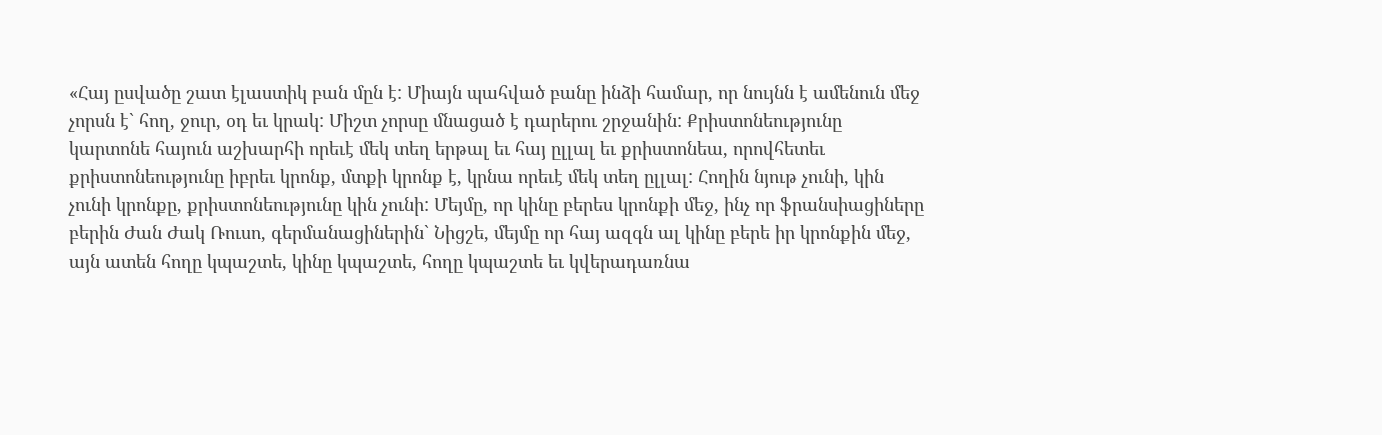«Հայ ըսվածը շատ էլաստիկ բան մըն է: Միայն պահված բանը ինձի համար, որ նույնն է ամենուն մեջ չորսն է` հող, ջուր, օդ եւ կրակ: Միշտ չորսը մնացած է դարերու շրջանին: Քրիստոնեությունը կարտոնե հայուն աշխարհի որեւէ մեկ տեղ երթալ եւ հայ ըլլալ եւ քրիստոնեա, որովհետեւ քրիստոնեությունը իբրեւ կրոնք, մտքի կրոնք է, կրնա որեւէ մեկ տեղ ըլլալ: Հողին նյութ չունի, կին չունի կրոնքը, քրիստոնեությունը կին չունի: Մեյմը, որ կինը բերես կրոնքի մեջ, ինչ որ ֆրանսիացիները բերին Ժան Ժակ Ռուսո, գերմանացիներին` Նիցշե, մեյմը որ հայ ազգն ալ կինը բերե իր կրոնքին մեջ, այն ատեն հողը կպաշտե, կինը կպաշտե, հողը կպաշտե եւ կվերադառնա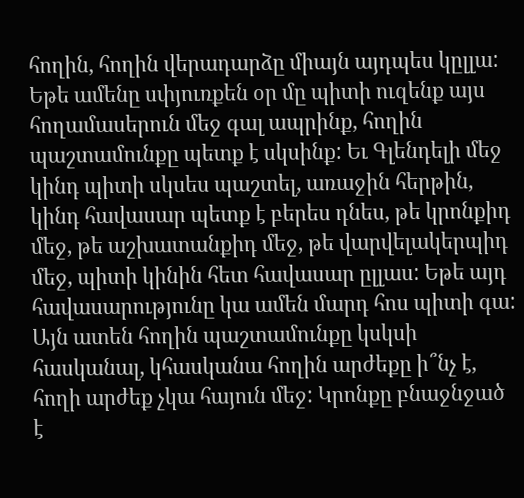հողին, հողին վերադարձը միայն այդպես կըլլա: Եթե ամենը սփյուռքեն օր մը պիտի ուզենք այս հողամասերուն մեջ գալ ապրինք, հողին պաշտամունքը պետք է սկսինք: Եւ Գլենդելի մեջ կինդ պիտի սկսես պաշտել, առաջին հերթին, կինդ հավասար պետք է բերես դնես, թե կրոնքիդ մեջ, թե աշխատանքիդ մեջ, թե վարվելակերպիդ մեջ, պիտի կինին հետ հավասար ըլլաս: Եթե այդ հավասարությունը կա ամեն մարդ հոս պիտի գա: Այն ատեն հողին պաշտամունքը կսկսի հասկանալ, կհասկանա հողին արժեքը ի՞նչ է, հողի արժեք չկա հայուն մեջ: Կրոնքը բնաջնջած է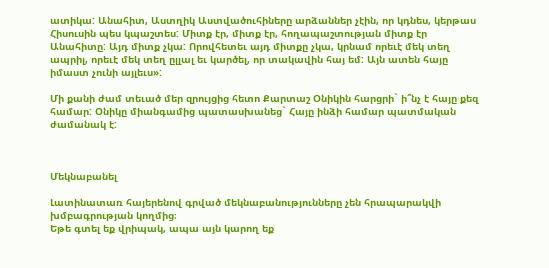ատիկա: Անահիտ, Աստղիկ Աստվածուհիները արձաններ չէին, որ կդնես, կերթաս Հիսուսին պես կպաշտես: Միտք էր, միտք էր, հողապաշտության միտք էր Անահիտը: Այդ միտք չկա: Որովհետեւ այդ միտքը չկա, կրնամ որեւէ մեկ տեղ ապրիլ, որեւէ մեկ տեղ ըլլալ եւ կարծել, որ տակավին հայ եմ: Այն ատեն հայը իմաստ չունի այլեւս»:

Մի քանի ժամ տեւած մեր զրույցից հետո Քարտաշ Օնիկին հարցրի` ի՞նչ է հայը քեզ համար: Օնիկը միանգամից պատասխանեց` Հայը ինձի համար պատմական ժամանակ է:



Մեկնաբանել

Լատինատառ հայերենով գրված մեկնաբանությունները չեն հրապարակվի խմբագրության կողմից։
Եթե գտել եք վրիպակ, ապա այն կարող եք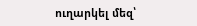ուղարկել մեզ՝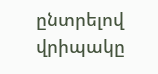ընտրելով վրիպակը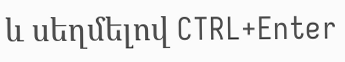և սեղմելով CTRL+Enter